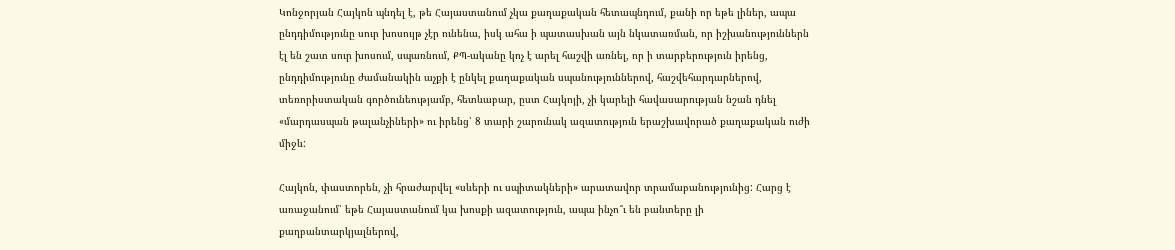Կոնջորյան Հայկոն պնդել է, թե Հայաստանում չկա քաղաքական հետապնդում, քանի որ եթե լիներ, ապա ընդդիմությունը սուր խոսույթ չէր ունենա, իսկ ահա ի պատասխան այն նկատառման, որ իշխանություններն էլ են շատ սուր խոսում, սպառնում, ՔՊ-ականը կոչ է արել հաշվի առնել, որ ի տարբերություն իրենց, ընդդիմությունը ժամանակին աչքի է ընկել քաղաքական սպանություններով, հաշվեհարդարներով, տեռորիստական գործունեությամբ, հետևաբար, ըստ Հայկոյի, չի կարելի հավասարության նշան դնել «մարդասպան թալանչիների» ու իրենց՝ 8 տարի շարունակ ազատություն երաշխավորած քաղաքական ուժի միջև:

Հայկոն, փաստորեն, չի հրաժարվել «սևերի ու սպիտակների» արատավոր տրամաբանությունից: Հարց է առաջանում՝ եթե Հայաստանում կա խոսքի ազատություն, ապա ինչո՞ւ են բանտերը լի քաղբանտարկյալներով,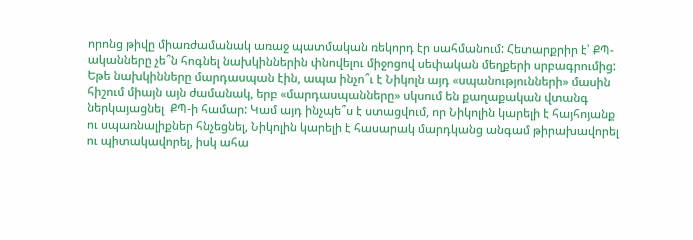որոնց թիվը միառժամանակ առաջ պատմական ռեկորդ էր սահմանում: Հետարքրիր է՝ ՔՊ-ականները չե՞ն հոգնել նախկիններին փնովելու միջոցով սեփական մեղքերի սրբագրումից: Եթե նախկինները մարդասպան էին, ապա ինչո՞ւ է Նիկոլն այդ «սպանությունների» մասին հիշում միայն այն ժամանակ, երբ «մարդասպանները» սկսում են քաղաքական վտանգ ներկայացնել  ՔՊ-ի համար: Կամ այդ ինչպե՞ս է ստացվում, որ Նիկոլին կարելի է հայհոյանք ու սպառնալիքներ հնչեցնել, Նիկոլին կարելի է հասարակ մարդկանց անգամ թիրախավորել ու պիտակավորել, իսկ ահա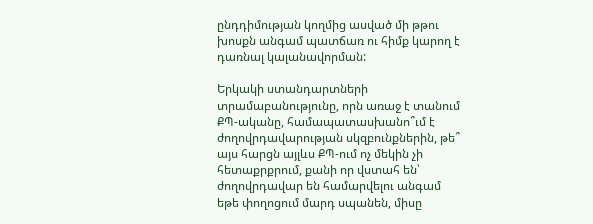ընդդիմության կողմից ասված մի թթու խոսքն անգամ պատճառ ու հիմք կարող է դառնալ կալանավորման:

Երկակի ստանդարտների տրամաբանությունը, որն առաջ է տանում ՔՊ-ականը, համապատասխանո՞ւմ է ժողովրդավարության սկզբունքներին, թե՞ այս հարցն այլևս ՔՊ-ում ոչ մեկին չի հետաքրքրում, քանի որ վստահ են՝ ժողովրդավար են համարվելու անգամ եթե փողոցում մարդ սպանեն, միսը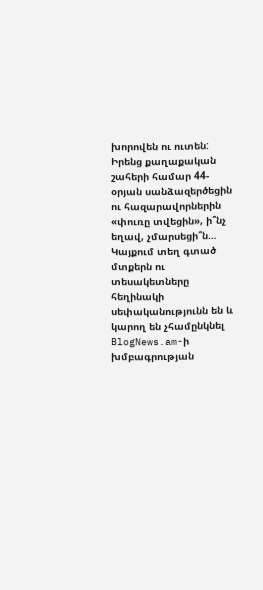խորովեն ու ուտեն: Իրենց քաղաքական շահերի համար 44-օրյան սանձազերծեցին ու հազարավորներին «փուռը տվեցին», ի՞նչ եղավ, չմարսեցի՞ն…
Կայքում տեղ գտած մտքերն ու տեսակետները հեղինակի սեփականությունն են և կարող են չհամընկնել BlogNews.am-ի խմբագրության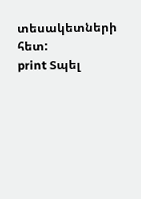տեսակետների հետ:
print Տպել